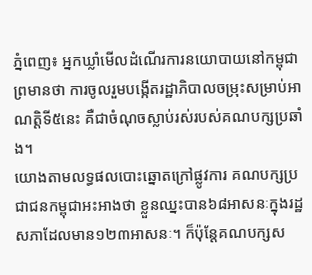ភ្នំពេញ៖ អ្នកឃ្លាំមើលដំណើរការនយោបាយនៅកម្ពុជាព្រមានថា ការចូលរួមបង្កើតរដ្ឋាភិបាលចម្រុះសម្រាប់អាណត្តិទី៥នេះ គឺជាចំណុចស្លាប់រស់របស់គណបក្សប្រឆាំង។
យោងតាមលទ្ធផលបោះឆ្នោតក្រៅផ្លូវការ គណបក្សប្រជាជនកម្ពុជាអះអាងថា ខ្លួនឈ្នះបាន៦៨អាសនៈក្នុងរដ្ឋសភាដែលមាន១២៣អាសនៈ។ ក៏ប៉ុន្តែគណបក្សស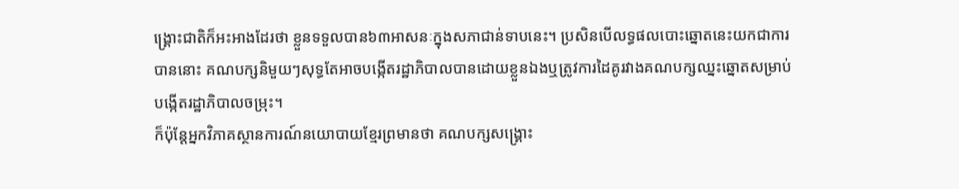ង្គ្រោះជាតិក៏អះអាងដែរថា ខ្លួនទទួលបាន៦៣អាសនៈក្នុងសភាជាន់ទាបនេះ។ ប្រសិនបើលទ្ធផលបោះឆ្នោតនេះយកជាការបាននោះ គណបក្សនិមួយៗសុទ្ធតែអាចបង្កើតរដ្ឋាភិបាលបានដោយខ្លួនឯងឬត្រូវការដៃគូរវាងគណបក្សឈ្នះឆ្នោតសម្រាប់បង្កើតរដ្ឋាភិបាលចម្រុះ។
ក៏ប៉ុន្តែអ្នកវិភាគស្ថានការណ៍នយោបាយខ្មែរព្រមានថា គណបក្សសង្គ្រោះ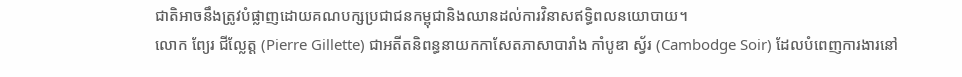ជាតិអាចនឹងត្រូវបំផ្លាញដោយគណបក្សប្រជាជនកម្ពុជានិងឈានដល់ការវិនាសឥទ្ធិពលនយោបាយ។
លោក ព្យែរ ជីល្លែត្ត (Pierre Gillette) ជាអតីតនិពន្ធនាយកកាសែតភាសាបារាំង កាំបូឌា ស្វ័រ (Cambodge Soir) ដែលបំពេញការងារនៅ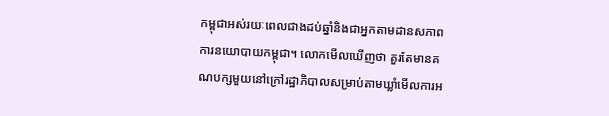កម្ពុជាអស់រយៈពេលជាងដប់ឆ្នាំនិងជាអ្នកតាមដានសភាពការនយោបាយកម្ពុជា។ លោកមើលឃើញថា គួរតែមានគណបក្សមួយនៅក្រៅរដ្ឋាភិបាលសម្រាប់តាមឃ្លាំមើលការអ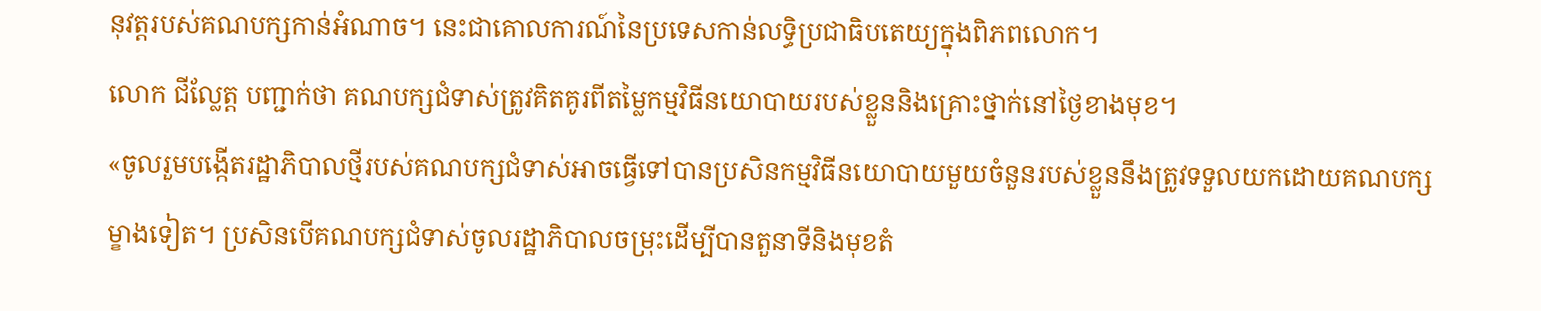នុវត្តរបស់គណបក្សកាន់អំណាច។ នេះជាគោលការណ៍នៃប្រទេសកាន់លទ្ធិប្រជាធិបតេយ្យក្នុងពិភពលោក។
លោក ជីល្លែត្ត បញ្ជាក់ថា គណបក្សជំទាស់ត្រូវគិតគូរពីតម្លៃកម្មវិធីនយោបាយរបស់ខ្លួននិងគ្រោះថ្នាក់នៅថ្ងៃខាងមុខ។
«ចូលរួមបង្កើតរដ្ឋាភិបាលថ្មីរបស់គណបក្សជំទាស់អាចធ្វើទៅបានប្រសិនកម្មវិធីនយោបាយមួយចំនួនរបស់ខ្លួននឹងត្រូវទទួលយកដោយគណបក្សម្ខាងទៀត។ ប្រសិនបើគណបក្សជំទាស់ចូលរដ្ឋាភិបាលចម្រុះដើម្បីបានតួនាទីនិងមុខតំ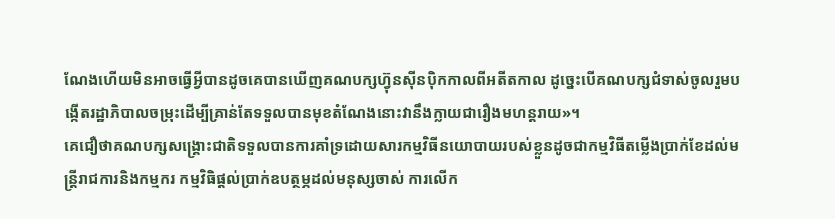ណែងហើយមិនអាចធ្វើអ្វីបានដូចគេបានឃើញគណបក្សហ្វ៊ុនស៊ីនប៉ិកកាលពីអតីតកាល ដូច្នេះបើគណបក្សជំទាស់ចូលរួមបង្កើតរដ្ឋាភិបាលចម្រុះដើម្បីគ្រាន់តែទទួលបានមុខតំណែងនោះវានឹងក្លាយជារឿងមហន្តរាយ»។
គេជឿថាគណបក្សសង្គ្រោះជាតិទទួលបានការគាំទ្រដោយសារកម្មវិធីនយោបាយរបស់ខ្លួនដូចជាកម្មវិធីតម្លើងប្រាក់ខែដល់មន្ត្រីរាជការនិងកម្មករ កម្មវិធិផ្តល់ប្រាក់ឧបត្ថម្ភដល់មនុស្សចាស់ ការលើក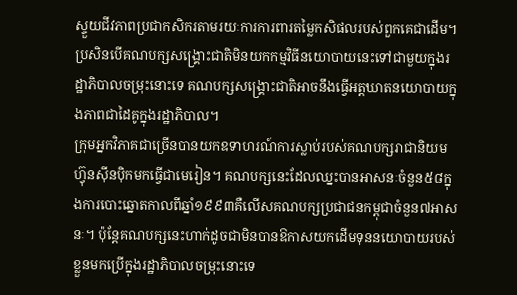ស្ទួយជីវភាពប្រជាកសិករតាមរយៈការការពារតម្លៃកសិផលរបស់ពួកគេជាដើម។ ប្រសិនបើគណបក្សសង្គ្រោះជាតិមិនយកកម្មវិធីនយោបាយនេះទៅជាមួយក្នុងរដ្ឋាភិបាលចម្រុះនោះទេ គណបក្សសង្គ្រោះជាតិអាចនឹងធ្វើអត្តឃាតនយោបាយក្នុងភាពជាដៃគូក្នុងរដ្ឋាភិបាល។
ក្រុមអ្នកវិភាគជាច្រើនបានយកឧទាហរណ៍ការស្លាប់របស់គណបក្សរាជានិយមហ៊្វុនស៊ីនប៉ិកមកធ្វើជាមេរៀន។ គណបក្សនេះដែលឈ្នះបានអាសនៈចំនួន៥៨ក្នុងការបោះឆ្នោតកាលពីឆ្នាំ១៩៩៣គឺលើសគណបក្សប្រជាជនកម្ពុជាចំនួន៧អាសនៈ។ ប៉ុន្តែគណបក្សនេះហាក់ដូចជាមិនបានឱកាសយកដើមទុននយោបាយរបស់ខ្លួនមកប្រើក្នុងរដ្ឋាភិបាលចម្រុះនោះទេ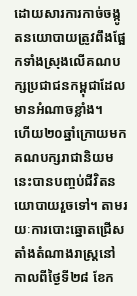ដោយសារការកាច់ចង្កូតនយោបាយត្រូវពឹងផ្អែកទាំងស្រុងលើគណបក្សប្រជាជនកម្ពុជាដែលមានអំណាចខ្លាំង។
ហើយ២០ឆ្នាំក្រោយមកគណបក្សរាជានិយមនេះបានបញ្ចប់ជីវិតនយោបាយរួចទៅ។ តាមរយៈការបោះឆ្នោតជ្រើសតាំងតំណាងរាស្ដ្រនៅកាលពីថ្ងៃទី២៨ ខែក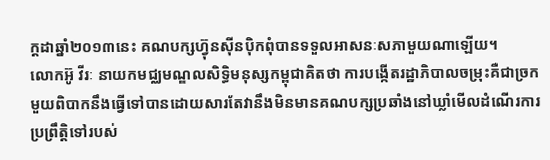ក្ដដាឆ្នាំ២០១៣នេះ គណបក្សហ្វ៊ុនស៊ីនប៉ិកពុំបានទទួលអាសនៈសភាមួយណាឡើយ។
លោកអ៊ូ វីរៈ នាយកមជ្ឈមណ្ឌលសិទ្ធិមនុស្សកម្ពុជាគិតថា ការបង្កើតរដ្ឋាភិបាលចម្រុះគឺជាច្រកមួយពិបាកនឹងធ្វើទៅបានដោយសារតែវានឹងមិនមានគណបក្សប្រឆាំងនៅឃ្លាំមើលដំណើរការប្រព្រឹត្តិទៅរបស់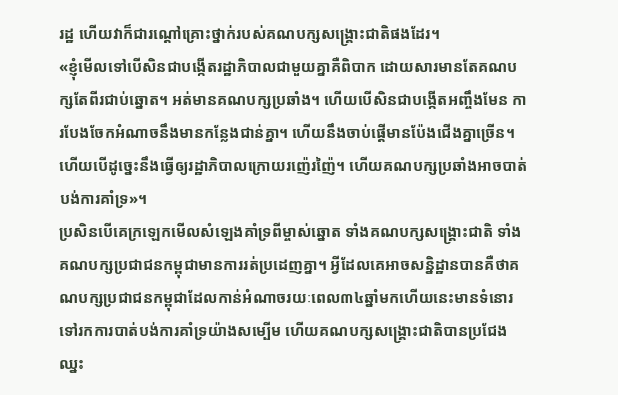រដ្ឋ ហើយវាក៏ជារណ្តៅគ្រោះថ្នាក់របស់គណបក្សសង្គ្រោះជាតិផងដែរ។
«ខ្ញុំមើលទៅបើសិនជាបង្កើតរដ្ឋាភិបាលជាមួយគ្នាគឺពិបាក ដោយសារមានតែគណបក្សតែពីរជាប់ឆ្នោត។ អត់មានគណបក្សប្រឆាំង។ ហើយបើសិនជាបង្កើតអញ្ចឹងមែន ការបែងចែកអំណាចនឹងមានកន្លែងជាន់គ្នា។ ហើយនឹងចាប់ផ្តើមានប៉ែងជើងគ្នាច្រើន។ ហើយបើដូច្នេះនឹងធ្វើឲ្យរដ្ឋាភិបាលក្រោយរញ៉េរញ៉ៃ។ ហើយគណបក្សប្រឆាំងអាចបាត់បង់ការគាំទ្រ»។
ប្រសិនបើគេក្រឡេកមើលសំឡេងគាំទ្រពីម្ចាស់ឆ្នោត ទាំងគណបក្សសង្គ្រោះជាតិ ទាំងគណបក្សប្រជាជនកម្ពុជាមានការរត់ប្រដេញគ្នា។ អ្វីដែលគេអាចសន្និដ្ឋានបានគឺថាគណបក្សប្រជាជនកម្ពុជាដែលកាន់អំណាចរយៈពេល៣៤ឆ្នាំមកហើយនេះមានទំនោរទៅរកការបាត់បង់ការគាំទ្រយ៉ាងសម្បើម ហើយគណបក្សសង្គ្រោះជាតិបានប្រជែងឈ្នះ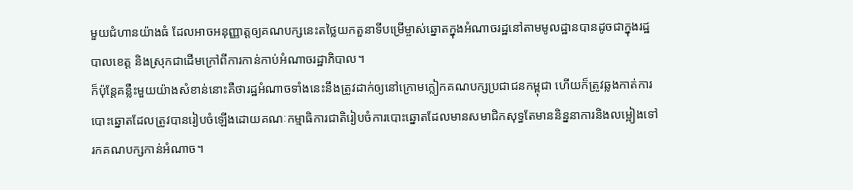មួយជំហានយ៉ាងធំ ដែលអាចអនុញ្ញាត្តឲ្យគណបក្សនេះតថ្លៃយកតួនាទីបម្រើម្ចាស់ឆ្នោតក្នុងអំណាចរដ្ឋនៅតាមមូលដ្ឋានបានដូចជាក្នុងរដ្ឋបាលខេត្ត និងស្រុកជាដើមក្រៅពីការកាន់កាប់អំណាចរដ្ឋាភិបាល។
ក៏ប៉ុន្តែគន្លឺះមួយយ៉ាងសំខាន់នោះគឺថារដ្ឋអំណាចទាំងនេះនឹងត្រូវដាក់ឲ្យនៅក្រោមក្លៀកគណបក្សប្រជាជនកម្ពុជា ហើយក៏ត្រូវឆ្លងកាត់ការបោះឆ្នោតដែលត្រូវបានរៀបចំឡើងដោយគណៈកម្មាធិការជាតិរៀបចំការបោះឆ្នោតដែលមានសមាជិកសុទ្ធតែមាននិន្ននាការនិងលម្អៀងទៅរកគណបក្សកាន់អំណាច។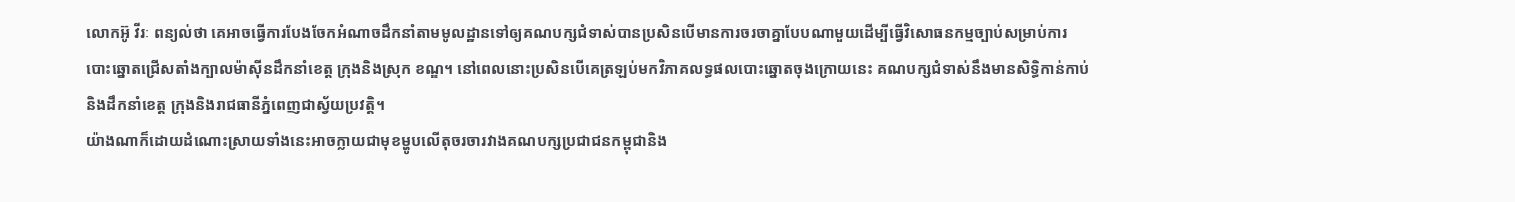លោកអ៊ូ វីរៈ ពន្យល់ថា គេអាចធ្វើការបែងចែកអំណាចដឹកនាំតាមមូលដ្ឋានទៅឲ្យគណបក្សជំទាស់បានប្រសិនបើមានការចរចាគ្នាបែបណាមួយដើម្បីធ្វើវិសោធនកម្មច្បាប់សម្រាប់ការបោះឆ្នោតជ្រើសតាំងក្បាលម៉ាស៊ីនដឹកនាំខេត្ត ក្រុងនិងស្រុក ខណ្ឌ។ នៅពេលនោះប្រសិនបើគេត្រឡប់មកវិភាគលទ្ធផលបោះឆ្នោតចុងក្រោយនេះ គណបក្សជំទាស់នឹងមានសិទ្ធិកាន់កាប់និងដឹកនាំខេត្ត ក្រុងនិងរាជធានីភ្នំពេញជាស្វ័យប្រវត្តិ។
យ៉ាងណាក៏ដោយដំណោះស្រាយទាំងនេះអាចក្លាយជាមុខម្ហូបលើតុចរចារវាងគណបក្សប្រជាជនកម្ពុជានិង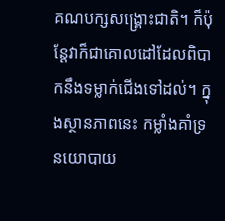គណបក្សសង្គ្រោះជាតិ។ ក៏ប៉ុន្តែវាក៏ជាគោលដៅដែលពិបាកនឹងទម្លាក់ជើងទៅដល់។ ក្នុងស្ថានភាពនេះ កម្លាំងគាំទ្រនយោបាយ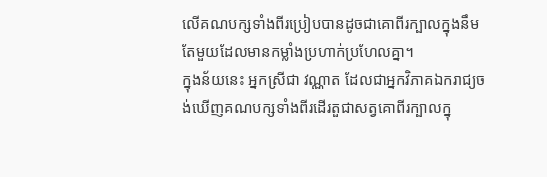លើគណបក្សទាំងពីរប្រៀបបានដូចជាគោពីរក្បាលក្នុងនឹមតែមួយដែលមានកម្លាំងប្រហាក់ប្រហែលគ្នា។
ក្នុងន័យនេះ អ្នកស្រីជា វណ្ណាត ដែលជាអ្នកវិភាគឯករាជ្យចង់ឃើញគណបក្សទាំងពីរដើរតួជាសត្វគោពីរក្បាលក្នុ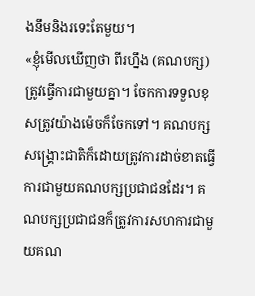ងនឹមនិងរទេះតែមួយ។
«ខ្ញុំមើលឃើញថា ពីរហ្នឹង (គណបក្ស) ត្រូវធ្វើការជាមួយគ្នា។ ចែកការទទួលខុសត្រូវយ៉ាងម៉េចក៏ចែកទៅ។ គណបក្សសង្គ្រោះជាតិក៏ដោយត្រូវការដាច់ខាតធ្វើការជាមួយគណបក្សប្រជាជនដែរ។ គណបក្សប្រជាជនក៏ត្រូវការសហការជាមួយគណ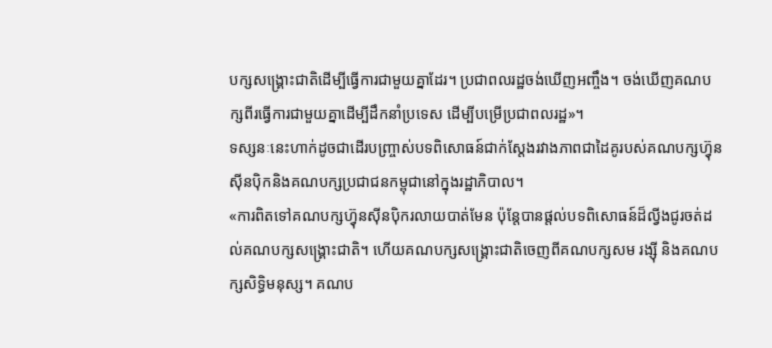បក្សសង្គ្រោះជាតិដើម្បីធ្វើការជាមួយគ្នាដែរ។ ប្រជាពលរដ្ឋចង់ឃើញអញ្ចឹង។ ចង់ឃើញគណបក្សពីរធ្វើការជាមួយគ្នាដើម្បីដឹកនាំប្រទេស ដើម្បីបម្រើប្រជាពលរដ្ឋ»។
ទស្សនៈនេះហាក់ដូចជាដើរបញ្ច្រាស់បទពិសោធន៍ជាក់ស្តែងរវាងភាពជាដៃគូរបស់គណបក្សហ្វ៊ុនស៊ីនប៉ិកនិងគណបក្សប្រជាជនកម្ពុជានៅក្នុងរដ្ឋាភិបាល។
«ការពិតទៅគណបក្សហ្វ៊ុនស៊ីនប៉ិករលាយបាត់មែន ប៉ុន្តែបានផ្តល់បទពិសោធន៍ដ៏ល្វីងជូរចត់ដល់គណបក្សសង្គ្រោះជាតិ។ ហើយគណបក្សសង្គ្រោះជាតិចេញពីគណបក្សសម រង្ស៊ី និងគណបក្សសិទ្ធិមនុស្ស។ គណប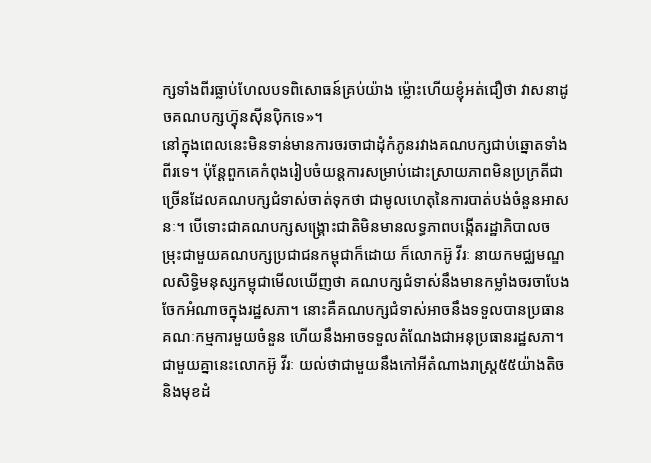ក្សទាំងពីរធ្លាប់ហែលបទពិសោធន៍គ្រប់យ៉ាង ម្ល៉ោះហើយខ្ញុំអត់ជឿថា វាសនាដូចគណបក្សហ្វ៊ុនស៊ីនប៉ិកទេ»។
នៅក្នុងពេលនេះមិនទាន់មានការចរចាជាដុំកំភូនរវាងគណបក្សជាប់ឆ្នោតទាំងពីរទេ។ ប៉ុន្តែពួកគេកំពុងរៀបចំយន្តការសម្រាប់ដោះស្រាយភាពមិនប្រក្រតីជាច្រើនដែលគណបក្សជំទាស់ចាត់ទុកថា ជាមូលហេតុនៃការបាត់បង់ចំនួនអាសនៈ។ បើទោះជាគណបក្សសង្គ្រោះជាតិមិនមានលទ្ធភាពបង្កើតរដ្ឋាភិបាលចម្រុះជាមួយគណបក្សប្រជាជនកម្ពុជាក៏ដោយ ក៏លោកអ៊ូ វីរៈ នាយកមជ្ឈមណ្ឌលសិទ្ធិមនុស្សកម្ពុជាមើលឃើញថា គណបក្សជំទាស់នឹងមានកម្លាំងចរចាបែងចែកអំណាចក្នុងរដ្ឋសភា។ នោះគឺគណបក្សជំទាស់អាចនឹងទទួលបានប្រធានគណៈកម្មការមួយចំនួន ហើយនឹងអាចទទួលតំណែងជាអនុប្រធានរដ្ឋសភា។
ជាមួយគ្នានេះលោកអ៊ូ វីរៈ យល់ថាជាមួយនឹងកៅអីតំណាងរាស្ដ្រ៥៥យ៉ាងតិចនិងមុខដំ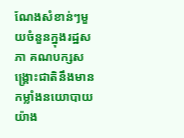ណែងសំខាន់ៗមួយចំនួនក្នុងរដ្ឋសភា គណបក្សសង្គ្រោះជាតិនឹងមានកម្លាំងនយោបាយយ៉ាង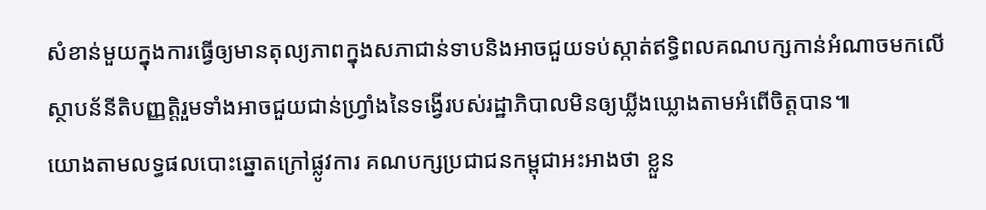សំខាន់មួយក្នុងការធ្វើឲ្យមានតុល្យភាពក្នុងសភាជាន់ទាបនិងអាចជួយទប់ស្កាត់ឥទ្ធិពលគណបក្សកាន់អំណាចមកលើស្ថាបន័នីតិបញ្ញត្តិរួមទាំងអាចជួយជាន់ហ្វ្រាំងនៃទង្វើរបស់រដ្ឋាភិបាលមិនឲ្យឃ្លីងឃ្លោងតាមអំពើចិត្តបាន៕
យោងតាមលទ្ធផលបោះឆ្នោតក្រៅផ្លូវការ គណបក្សប្រជាជនកម្ពុជាអះអាងថា ខ្លួន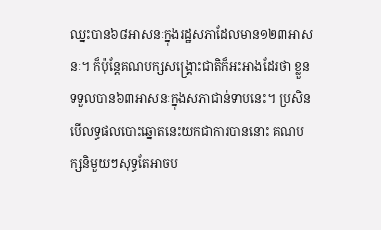ឈ្នះបាន៦៨អាសនៈក្នុងរដ្ឋសភាដែលមាន១២៣អាសនៈ។ ក៏ប៉ុន្តែគណបក្សសង្គ្រោះជាតិក៏អះអាងដែរថា ខ្លួនទទួលបាន៦៣អាសនៈក្នុងសភាជាន់ទាបនេះ។ ប្រសិនបើលទ្ធផលបោះឆ្នោតនេះយកជាការបាននោះ គណបក្សនិមួយៗសុទ្ធតែអាចប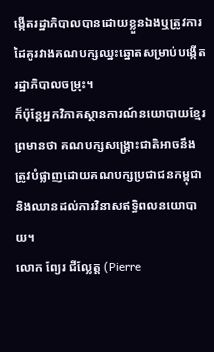ង្កើតរដ្ឋាភិបាលបានដោយខ្លួនឯងឬត្រូវការដៃគូរវាងគណបក្សឈ្នះឆ្នោតសម្រាប់បង្កើតរដ្ឋាភិបាលចម្រុះ។
ក៏ប៉ុន្តែអ្នកវិភាគស្ថានការណ៍នយោបាយខ្មែរព្រមានថា គណបក្សសង្គ្រោះជាតិអាចនឹងត្រូវបំផ្លាញដោយគណបក្សប្រជាជនកម្ពុជានិងឈានដល់ការវិនាសឥទ្ធិពលនយោបាយ។
លោក ព្យែរ ជីល្លែត្ត (Pierre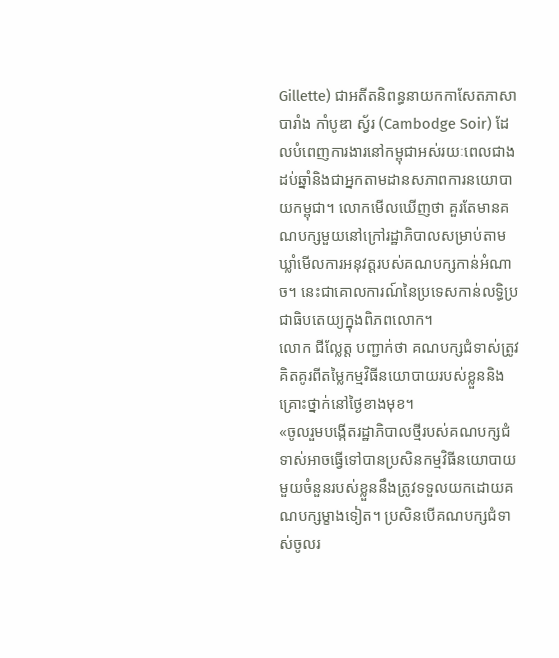Gillette) ជាអតីតនិពន្ធនាយកកាសែតភាសាបារាំង កាំបូឌា ស្វ័រ (Cambodge Soir) ដែលបំពេញការងារនៅកម្ពុជាអស់រយៈពេលជាងដប់ឆ្នាំនិងជាអ្នកតាមដានសភាពការនយោបាយកម្ពុជា។ លោកមើលឃើញថា គួរតែមានគណបក្សមួយនៅក្រៅរដ្ឋាភិបាលសម្រាប់តាមឃ្លាំមើលការអនុវត្តរបស់គណបក្សកាន់អំណាច។ នេះជាគោលការណ៍នៃប្រទេសកាន់លទ្ធិប្រជាធិបតេយ្យក្នុងពិភពលោក។
លោក ជីល្លែត្ត បញ្ជាក់ថា គណបក្សជំទាស់ត្រូវគិតគូរពីតម្លៃកម្មវិធីនយោបាយរបស់ខ្លួននិងគ្រោះថ្នាក់នៅថ្ងៃខាងមុខ។
«ចូលរួមបង្កើតរដ្ឋាភិបាលថ្មីរបស់គណបក្សជំទាស់អាចធ្វើទៅបានប្រសិនកម្មវិធីនយោបាយមួយចំនួនរបស់ខ្លួននឹងត្រូវទទួលយកដោយគណបក្សម្ខាងទៀត។ ប្រសិនបើគណបក្សជំទាស់ចូលរ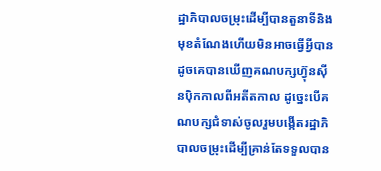ដ្ឋាភិបាលចម្រុះដើម្បីបានតួនាទីនិងមុខតំណែងហើយមិនអាចធ្វើអ្វីបានដូចគេបានឃើញគណបក្សហ្វ៊ុនស៊ីនប៉ិកកាលពីអតីតកាល ដូច្នេះបើគណបក្សជំទាស់ចូលរួមបង្កើតរដ្ឋាភិបាលចម្រុះដើម្បីគ្រាន់តែទទួលបាន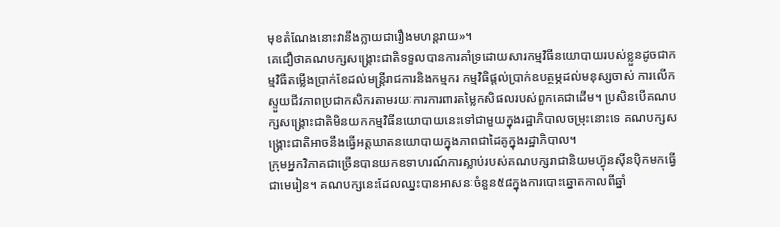មុខតំណែងនោះវានឹងក្លាយជារឿងមហន្តរាយ»។
គេជឿថាគណបក្សសង្គ្រោះជាតិទទួលបានការគាំទ្រដោយសារកម្មវិធីនយោបាយរបស់ខ្លួនដូចជាកម្មវិធីតម្លើងប្រាក់ខែដល់មន្ត្រីរាជការនិងកម្មករ កម្មវិធិផ្តល់ប្រាក់ឧបត្ថម្ភដល់មនុស្សចាស់ ការលើកស្ទួយជីវភាពប្រជាកសិករតាមរយៈការការពារតម្លៃកសិផលរបស់ពួកគេជាដើម។ ប្រសិនបើគណបក្សសង្គ្រោះជាតិមិនយកកម្មវិធីនយោបាយនេះទៅជាមួយក្នុងរដ្ឋាភិបាលចម្រុះនោះទេ គណបក្សសង្គ្រោះជាតិអាចនឹងធ្វើអត្តឃាតនយោបាយក្នុងភាពជាដៃគូក្នុងរដ្ឋាភិបាល។
ក្រុមអ្នកវិភាគជាច្រើនបានយកឧទាហរណ៍ការស្លាប់របស់គណបក្សរាជានិយមហ៊្វុនស៊ីនប៉ិកមកធ្វើជាមេរៀន។ គណបក្សនេះដែលឈ្នះបានអាសនៈចំនួន៥៨ក្នុងការបោះឆ្នោតកាលពីឆ្នាំ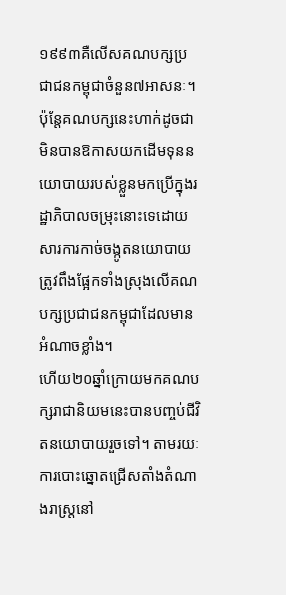១៩៩៣គឺលើសគណបក្សប្រជាជនកម្ពុជាចំនួន៧អាសនៈ។ ប៉ុន្តែគណបក្សនេះហាក់ដូចជាមិនបានឱកាសយកដើមទុននយោបាយរបស់ខ្លួនមកប្រើក្នុងរដ្ឋាភិបាលចម្រុះនោះទេដោយសារការកាច់ចង្កូតនយោបាយត្រូវពឹងផ្អែកទាំងស្រុងលើគណបក្សប្រជាជនកម្ពុជាដែលមានអំណាចខ្លាំង។
ហើយ២០ឆ្នាំក្រោយមកគណបក្សរាជានិយមនេះបានបញ្ចប់ជីវិតនយោបាយរួចទៅ។ តាមរយៈការបោះឆ្នោតជ្រើសតាំងតំណាងរាស្ដ្រនៅ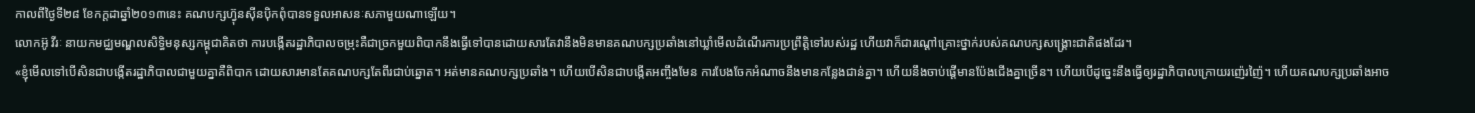កាលពីថ្ងៃទី២៨ ខែកក្ដដាឆ្នាំ២០១៣នេះ គណបក្សហ្វ៊ុនស៊ីនប៉ិកពុំបានទទួលអាសនៈសភាមួយណាឡើយ។
លោកអ៊ូ វីរៈ នាយកមជ្ឈមណ្ឌលសិទ្ធិមនុស្សកម្ពុជាគិតថា ការបង្កើតរដ្ឋាភិបាលចម្រុះគឺជាច្រកមួយពិបាកនឹងធ្វើទៅបានដោយសារតែវានឹងមិនមានគណបក្សប្រឆាំងនៅឃ្លាំមើលដំណើរការប្រព្រឹត្តិទៅរបស់រដ្ឋ ហើយវាក៏ជារណ្តៅគ្រោះថ្នាក់របស់គណបក្សសង្គ្រោះជាតិផងដែរ។
«ខ្ញុំមើលទៅបើសិនជាបង្កើតរដ្ឋាភិបាលជាមួយគ្នាគឺពិបាក ដោយសារមានតែគណបក្សតែពីរជាប់ឆ្នោត។ អត់មានគណបក្សប្រឆាំង។ ហើយបើសិនជាបង្កើតអញ្ចឹងមែន ការបែងចែកអំណាចនឹងមានកន្លែងជាន់គ្នា។ ហើយនឹងចាប់ផ្តើមានប៉ែងជើងគ្នាច្រើន។ ហើយបើដូច្នេះនឹងធ្វើឲ្យរដ្ឋាភិបាលក្រោយរញ៉េរញ៉ៃ។ ហើយគណបក្សប្រឆាំងអាច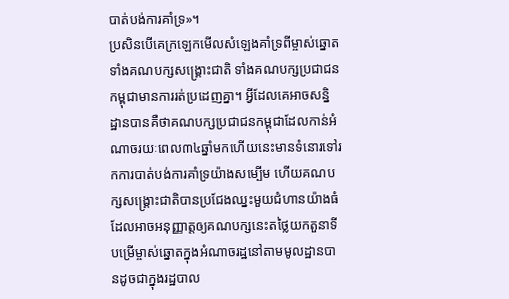បាត់បង់ការគាំទ្រ»។
ប្រសិនបើគេក្រឡេកមើលសំឡេងគាំទ្រពីម្ចាស់ឆ្នោត ទាំងគណបក្សសង្គ្រោះជាតិ ទាំងគណបក្សប្រជាជនកម្ពុជាមានការរត់ប្រដេញគ្នា។ អ្វីដែលគេអាចសន្និដ្ឋានបានគឺថាគណបក្សប្រជាជនកម្ពុជាដែលកាន់អំណាចរយៈពេល៣៤ឆ្នាំមកហើយនេះមានទំនោរទៅរកការបាត់បង់ការគាំទ្រយ៉ាងសម្បើម ហើយគណបក្សសង្គ្រោះជាតិបានប្រជែងឈ្នះមួយជំហានយ៉ាងធំ ដែលអាចអនុញ្ញាត្តឲ្យគណបក្សនេះតថ្លៃយកតួនាទីបម្រើម្ចាស់ឆ្នោតក្នុងអំណាចរដ្ឋនៅតាមមូលដ្ឋានបានដូចជាក្នុងរដ្ឋបាល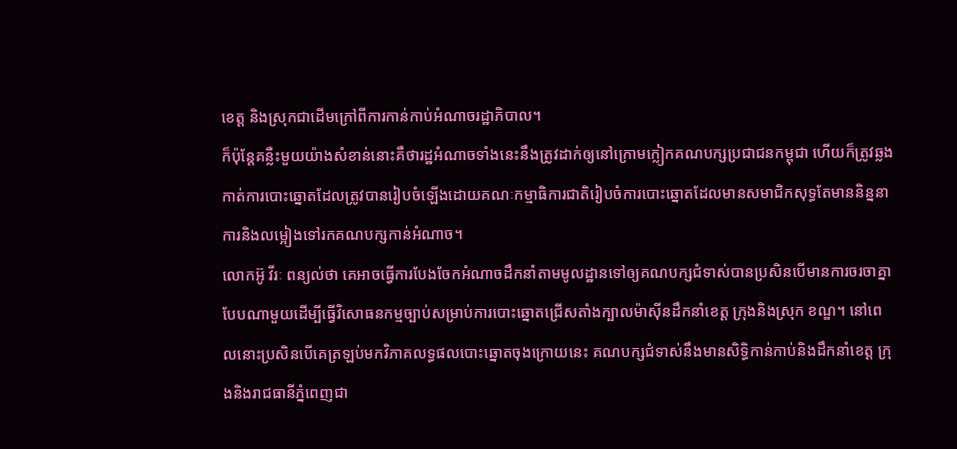ខេត្ត និងស្រុកជាដើមក្រៅពីការកាន់កាប់អំណាចរដ្ឋាភិបាល។
ក៏ប៉ុន្តែគន្លឺះមួយយ៉ាងសំខាន់នោះគឺថារដ្ឋអំណាចទាំងនេះនឹងត្រូវដាក់ឲ្យនៅក្រោមក្លៀកគណបក្សប្រជាជនកម្ពុជា ហើយក៏ត្រូវឆ្លងកាត់ការបោះឆ្នោតដែលត្រូវបានរៀបចំឡើងដោយគណៈកម្មាធិការជាតិរៀបចំការបោះឆ្នោតដែលមានសមាជិកសុទ្ធតែមាននិន្ននាការនិងលម្អៀងទៅរកគណបក្សកាន់អំណាច។
លោកអ៊ូ វីរៈ ពន្យល់ថា គេអាចធ្វើការបែងចែកអំណាចដឹកនាំតាមមូលដ្ឋានទៅឲ្យគណបក្សជំទាស់បានប្រសិនបើមានការចរចាគ្នាបែបណាមួយដើម្បីធ្វើវិសោធនកម្មច្បាប់សម្រាប់ការបោះឆ្នោតជ្រើសតាំងក្បាលម៉ាស៊ីនដឹកនាំខេត្ត ក្រុងនិងស្រុក ខណ្ឌ។ នៅពេលនោះប្រសិនបើគេត្រឡប់មកវិភាគលទ្ធផលបោះឆ្នោតចុងក្រោយនេះ គណបក្សជំទាស់នឹងមានសិទ្ធិកាន់កាប់និងដឹកនាំខេត្ត ក្រុងនិងរាជធានីភ្នំពេញជា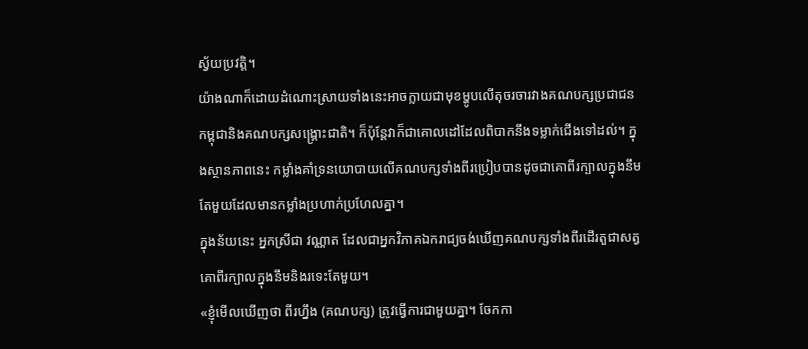ស្វ័យប្រវត្តិ។
យ៉ាងណាក៏ដោយដំណោះស្រាយទាំងនេះអាចក្លាយជាមុខម្ហូបលើតុចរចារវាងគណបក្សប្រជាជនកម្ពុជានិងគណបក្សសង្គ្រោះជាតិ។ ក៏ប៉ុន្តែវាក៏ជាគោលដៅដែលពិបាកនឹងទម្លាក់ជើងទៅដល់។ ក្នុងស្ថានភាពនេះ កម្លាំងគាំទ្រនយោបាយលើគណបក្សទាំងពីរប្រៀបបានដូចជាគោពីរក្បាលក្នុងនឹមតែមួយដែលមានកម្លាំងប្រហាក់ប្រហែលគ្នា។
ក្នុងន័យនេះ អ្នកស្រីជា វណ្ណាត ដែលជាអ្នកវិភាគឯករាជ្យចង់ឃើញគណបក្សទាំងពីរដើរតួជាសត្វគោពីរក្បាលក្នុងនឹមនិងរទេះតែមួយ។
«ខ្ញុំមើលឃើញថា ពីរហ្នឹង (គណបក្ស) ត្រូវធ្វើការជាមួយគ្នា។ ចែកកា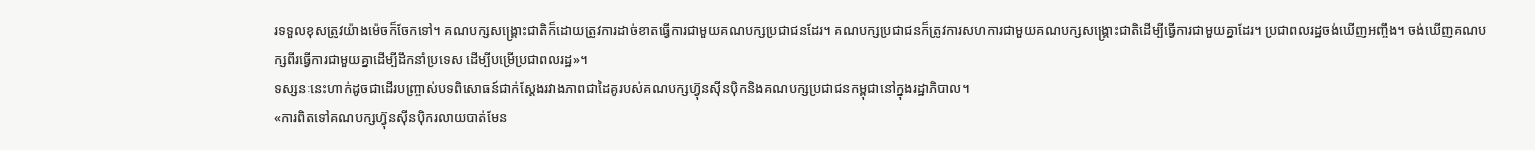រទទួលខុសត្រូវយ៉ាងម៉េចក៏ចែកទៅ។ គណបក្សសង្គ្រោះជាតិក៏ដោយត្រូវការដាច់ខាតធ្វើការជាមួយគណបក្សប្រជាជនដែរ។ គណបក្សប្រជាជនក៏ត្រូវការសហការជាមួយគណបក្សសង្គ្រោះជាតិដើម្បីធ្វើការជាមួយគ្នាដែរ។ ប្រជាពលរដ្ឋចង់ឃើញអញ្ចឹង។ ចង់ឃើញគណបក្សពីរធ្វើការជាមួយគ្នាដើម្បីដឹកនាំប្រទេស ដើម្បីបម្រើប្រជាពលរដ្ឋ»។
ទស្សនៈនេះហាក់ដូចជាដើរបញ្ច្រាស់បទពិសោធន៍ជាក់ស្តែងរវាងភាពជាដៃគូរបស់គណបក្សហ្វ៊ុនស៊ីនប៉ិកនិងគណបក្សប្រជាជនកម្ពុជានៅក្នុងរដ្ឋាភិបាល។
«ការពិតទៅគណបក្សហ្វ៊ុនស៊ីនប៉ិករលាយបាត់មែន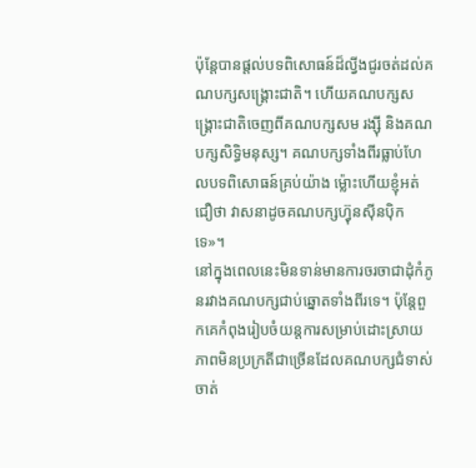ប៉ុន្តែបានផ្តល់បទពិសោធន៍ដ៏ល្វីងជូរចត់ដល់គណបក្សសង្គ្រោះជាតិ។ ហើយគណបក្សសង្គ្រោះជាតិចេញពីគណបក្សសម រង្ស៊ី និងគណបក្សសិទ្ធិមនុស្ស។ គណបក្សទាំងពីរធ្លាប់ហែលបទពិសោធន៍គ្រប់យ៉ាង ម្ល៉ោះហើយខ្ញុំអត់ជឿថា វាសនាដូចគណបក្សហ្វ៊ុនស៊ីនប៉ិកទេ»។
នៅក្នុងពេលនេះមិនទាន់មានការចរចាជាដុំកំភូនរវាងគណបក្សជាប់ឆ្នោតទាំងពីរទេ។ ប៉ុន្តែពួកគេកំពុងរៀបចំយន្តការសម្រាប់ដោះស្រាយភាពមិនប្រក្រតីជាច្រើនដែលគណបក្សជំទាស់ចាត់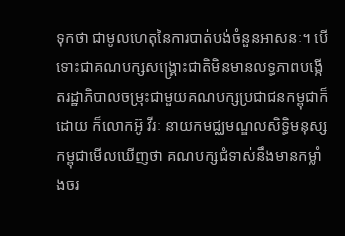ទុកថា ជាមូលហេតុនៃការបាត់បង់ចំនួនអាសនៈ។ បើទោះជាគណបក្សសង្គ្រោះជាតិមិនមានលទ្ធភាពបង្កើតរដ្ឋាភិបាលចម្រុះជាមួយគណបក្សប្រជាជនកម្ពុជាក៏ដោយ ក៏លោកអ៊ូ វីរៈ នាយកមជ្ឈមណ្ឌលសិទ្ធិមនុស្សកម្ពុជាមើលឃើញថា គណបក្សជំទាស់នឹងមានកម្លាំងចរ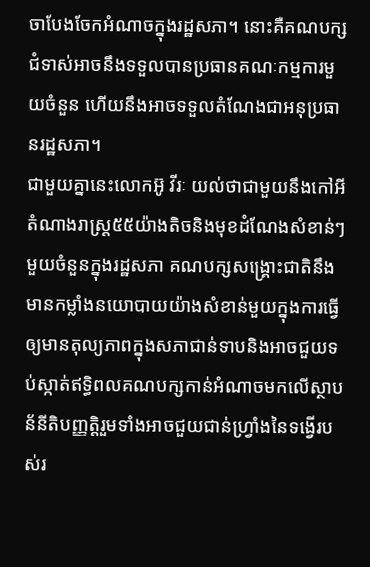ចាបែងចែកអំណាចក្នុងរដ្ឋសភា។ នោះគឺគណបក្សជំទាស់អាចនឹងទទួលបានប្រធានគណៈកម្មការមួយចំនួន ហើយនឹងអាចទទួលតំណែងជាអនុប្រធានរដ្ឋសភា។
ជាមួយគ្នានេះលោកអ៊ូ វីរៈ យល់ថាជាមួយនឹងកៅអីតំណាងរាស្ដ្រ៥៥យ៉ាងតិចនិងមុខដំណែងសំខាន់ៗមួយចំនួនក្នុងរដ្ឋសភា គណបក្សសង្គ្រោះជាតិនឹងមានកម្លាំងនយោបាយយ៉ាងសំខាន់មួយក្នុងការធ្វើឲ្យមានតុល្យភាពក្នុងសភាជាន់ទាបនិងអាចជួយទប់ស្កាត់ឥទ្ធិពលគណបក្សកាន់អំណាចមកលើស្ថាបន័នីតិបញ្ញត្តិរួមទាំងអាចជួយជាន់ហ្វ្រាំងនៃទង្វើរបស់រ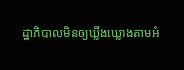ដ្ឋាភិបាលមិនឲ្យឃ្លីងឃ្លោងតាមអំ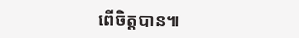ពើចិត្តបាន៕